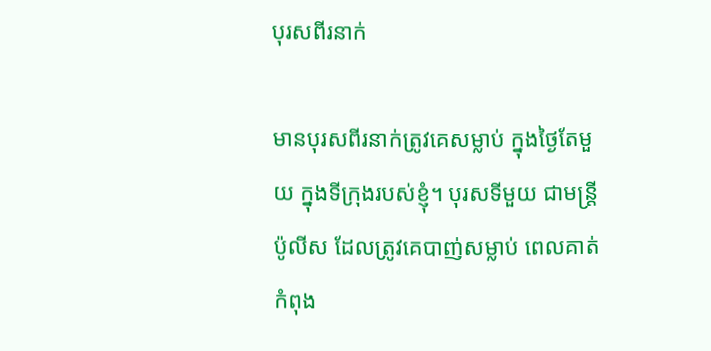បុរសពីរនាក់

មានបុរសពីរនាក់ត្រូវគេសម្លាប់ ក្នុងថ្ងៃតែមួយ ក្នុងទីក្រុងរបស់ខ្ញុំ។ បុរសទីមួយ ជាមន្រ្តីប៉ូលីស ដែលត្រូវគេបាញ់សម្លាប់ ពេលគាត់កំពុង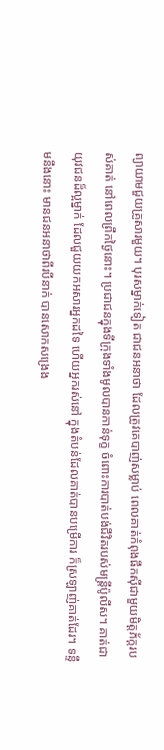ព្យាយាមជួយគ្រួសារមួយ។ បុរសម្នាក់ទៀត ជាជនអនាថា ដែលត្រូវគេបាញ់សម្លាប់ ពេលគាត់កំពុងផឹកស៊ីជាមួយមិត្តភ័ក្តរបស់គាត់ នៅពេលព្រឹកថ្ងៃនោះ។ ប្រជាជនក្នុងទីក្រុងទាំងមូលបានកាន់ទុក្ខ ចំពោះការបាត់បង់ជីវិតរបស់មន្ត្រីប៉ូលីស។ គាត់ជាយុវជនដ៏ល្អម្នាក់ ដែលជួយយកអសារអ្នកដទៃ ហើយអ្នករស់នៅ ក្នុងតំបន់ដែលគាត់បានបម្រើការ ក៏ស្រឡាញ់គាត់ដែរ។ ទន្ទឹមនឹងនោះ មានជនអនាថាពីរបីនាក់ បានសោកសង្រេង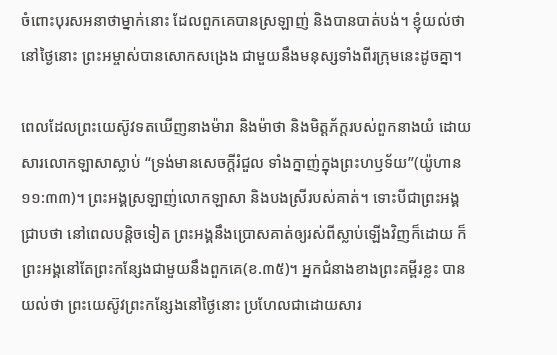ចំពោះបុរសអនាថាម្នាក់នោះ ដែលពួកគេបានស្រឡាញ់ និងបានបាត់បង់។ ខ្ញុំយល់ថា នៅថ្ងៃនោះ ព្រះអម្ចាស់បានសោកសង្រេង ជាមួយនឹងមនុស្សទាំងពីរក្រុមនេះដូចគ្នា។

ពេលដែលព្រះយេស៊ូវទតឃើញនាងម៉ារា និងម៉ាថា និងមិត្តភ័ក្តរបស់ពួកនាងយំ ដោយសារលោកឡាសាស្លាប់ “ទ្រង់មានសេចក្តីរំជួល ទាំងក្នាញ់ក្នុងព្រះហឫទ័យ”(យ៉ូហាន ១១:៣៣)។ ព្រះអង្គស្រឡាញ់លោកឡាសា និងបងស្រីរបស់គាត់។ ទោះបីជាព្រះអង្គជ្រាបថា នៅពេលបន្តិចទៀត ព្រះអង្គនឹងប្រោសគាត់ឲ្យរស់ពីស្លាប់ឡើងវិញក៏ដោយ ក៏ព្រះអង្គនៅតែព្រះកន្សែងជាមួយនឹងពួកគេ(ខ.៣៥)។ អ្នកជំនាងខាងព្រះគម្ពីរខ្លះ បានយល់ថា ព្រះយេស៊ូវព្រះកន្សែងនៅថ្ងៃនោះ ប្រហែលជាដោយសារ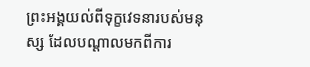ព្រះអង្គយល់ពីទុក្ខវេទនារបស់មនុស្ស ដែលបណ្តាលមកពីការ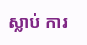ស្លាប់ ការ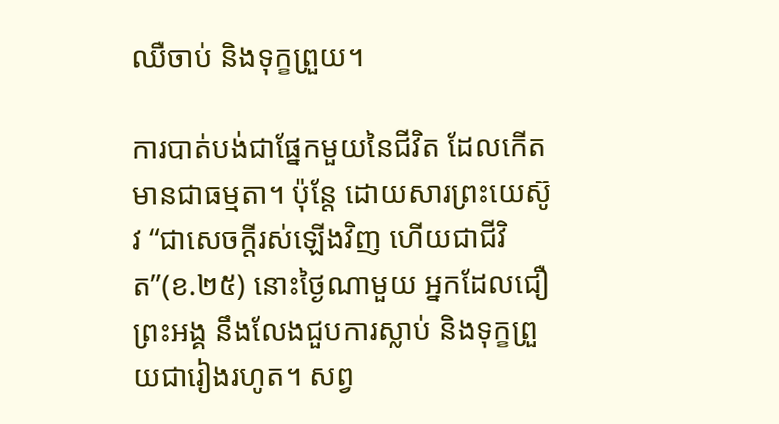ឈឺចាប់ និងទុក្ខព្រួយ។

ការបាត់បង់ជាផ្នែកមួយនៃជីវិត ដែលកើតមានជាធម្មតា។ ប៉ុន្តែ ដោយសារព្រះយេស៊ូវ “ជាសេចក្តីរស់ឡើងវិញ ហើយជាជីវិត”(ខ.២៥) នោះថ្ងៃណាមួយ អ្នកដែលជឿព្រះអង្គ នឹងលែងជួបការស្លាប់ និងទុក្ខព្រួយជារៀងរហូត។ សព្វ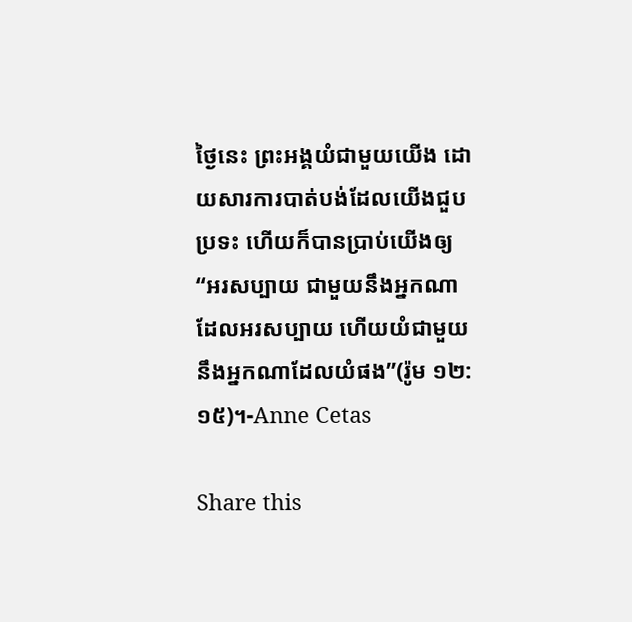ថ្ងៃនេះ ព្រះអង្គយំជាមួយយើង ដោយសារការបាត់បង់ដែលយើងជួបប្រទះ ហើយក៏បានប្រាប់យើងឲ្យ “អរសប្បាយ ជាមួយនឹងអ្នកណាដែលអរសប្បាយ ហើយយំជាមួយនឹងអ្នកណាដែលយំផង”(រ៉ូម ១២:១៥)។-Anne Cetas

Share this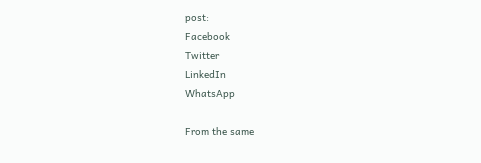post:
Facebook
Twitter
LinkedIn
WhatsApp

From the same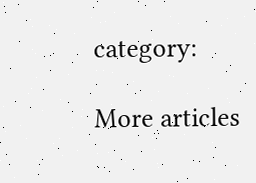category:

More articles